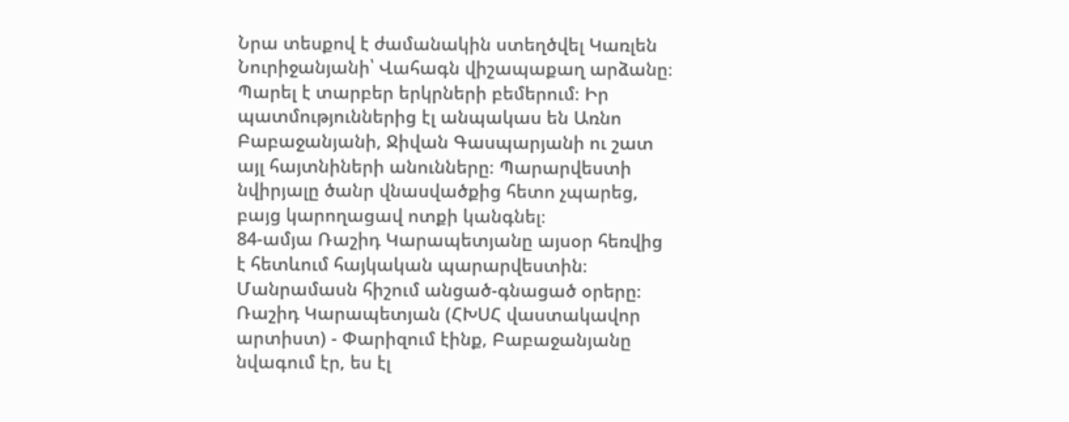Նրա տեսքով է ժամանակին ստեղծվել Կառլեն Նուրիջանյանի՝ Վահագն վիշապաքաղ արձանը։ Պարել է տարբեր երկրների բեմերում։ Իր պատմություններից էլ անպակաս են Առնո Բաբաջանյանի, Ջիվան Գասպարյանի ու շատ այլ հայտնիների անունները։ Պարարվեստի նվիրյալը ծանր վնասվածքից հետո չպարեց, բայց կարողացավ ոտքի կանգնել։
84-ամյա Ռաշիդ Կարապետյանը այսօր հեռվից է հետևում հայկական պարարվեստին։ Մանրամասն հիշում անցած-գնացած օրերը։
Ռաշիդ Կարապետյան (ՀԽՍՀ վաստակավոր արտիստ) - Փարիզում էինք, Բաբաջանյանը նվագում էր, ես էլ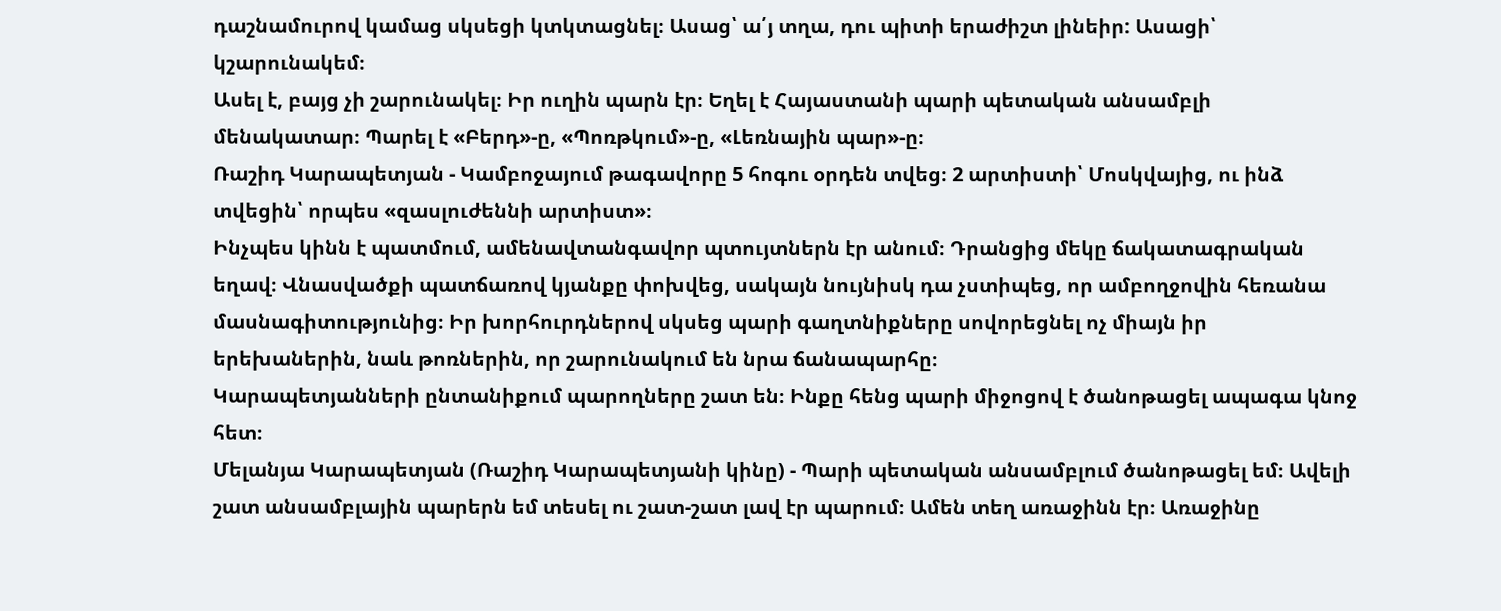դաշնամուրով կամաց սկսեցի կտկտացնել։ Ասաց՝ ա՛յ տղա, դու պիտի երաժիշտ լինեիր: Ասացի՝ կշարունակեմ։
Ասել է, բայց չի շարունակել։ Իր ուղին պարն էր։ Եղել է Հայաստանի պարի պետական անսամբլի մենակատար։ Պարել է «Բերդ»-ը, «Պոռթկում»-ը, «Լեռնային պար»-ը։
Ռաշիդ Կարապետյան - Կամբոջայում թագավորը 5 հոգու օրդեն տվեց։ 2 արտիստի՝ Մոսկվայից, ու ինձ տվեցին՝ որպես «զասլուժեննի արտիստ»։
Ինչպես կինն է պատմում, ամենավտանգավոր պտույտներն էր անում։ Դրանցից մեկը ճակատագրական եղավ։ Վնասվածքի պատճառով կյանքը փոխվեց, սակայն նույնիսկ դա չստիպեց, որ ամբողջովին հեռանա մասնագիտությունից։ Իր խորհուրդներով սկսեց պարի գաղտնիքները սովորեցնել ոչ միայն իր երեխաներին, նաև թոռներին, որ շարունակում են նրա ճանապարհը։
Կարապետյանների ընտանիքում պարողները շատ են։ Ինքը հենց պարի միջոցով է ծանոթացել ապագա կնոջ հետ։
Մելանյա Կարապետյան (Ռաշիդ Կարապետյանի կինը) - Պարի պետական անսամբլում ծանոթացել եմ։ Ավելի շատ անսամբլային պարերն եմ տեսել ու շատ-շատ լավ էր պարում։ Ամեն տեղ առաջինն էր։ Առաջինը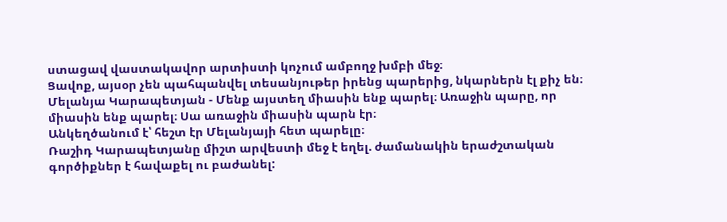ստացավ վաստակավոր արտիստի կոչում ամբողջ խմբի մեջ։
Ցավոք, այսօր չեն պահպանվել տեսանյութեր իրենց պարերից, նկարներն էլ քիչ են։
Մելանյա Կարապետյան - Մենք այստեղ միասին ենք պարել։ Առաջին պարը, որ միասին ենք պարել։ Սա առաջին միասին պարն էր։
Անկեղծանում է՝ հեշտ էր Մելանյայի հետ պարելը։
Ռաշիդ Կարապետյանը միշտ արվեստի մեջ է եղել. ժամանակին երաժշտական գործիքներ է հավաքել ու բաժանել: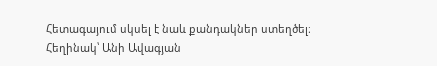Հետագայում սկսել է նաև քանդակներ ստեղծել։
Հեղինակ՝ Անի Ավագյան